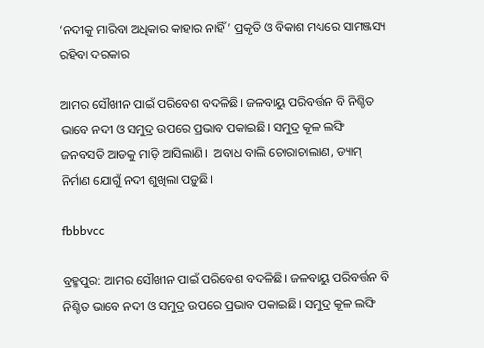‘ନଦୀକୁ ମାରିବା ଅଧିକାର କାହାର ନାହିଁ’ ପ୍ରକୃତି ଓ ବିକାଶ ମଧ୍ୟରେ ସାମଞ୍ଜସ୍ୟ ରହିବା ଦରକାର

ଆମର ସୌଖୀନ ପାଇଁ ପରିବେଶ ବଦଳିଛି। ଜଳବାୟୁ ପରିବର୍ତ୍ତନ ବି ନିଶ୍ଚିତ ଭାବେ ନଦୀ ଓ ସମୁଦ୍ର ଉପରେ ପ୍ରଭାବ ପକାଇଛି। ସମୁଦ୍ର କୂଳ ଲଙ୍ଘି ଜନବସତି ଆଡକୁ ମାଡ଼ି ଆସିଲାଣି।  ଅବାଧ ବାଲି ଚୋରାଚାଲାଣ, ଡ୍ୟାମ୍‌ ନିର୍ମାଣ ଯୋଗୁଁ ନଦୀ ଶୁଖିଲା ପଡ଼ୁଛି।

fbbbvcc

ବ୍ରହ୍ମପୁର: ଆମର ସୌଖୀନ ପାଇଁ ପରିବେଶ ବଦଳିଛି। ଜଳବାୟୁ ପରିବର୍ତ୍ତନ ବି ନିଶ୍ଚିତ ଭାବେ ନଦୀ ଓ ସମୁଦ୍ର ଉପରେ ପ୍ରଭାବ ପକାଇଛି। ସମୁଦ୍ର କୂଳ ଲଙ୍ଘି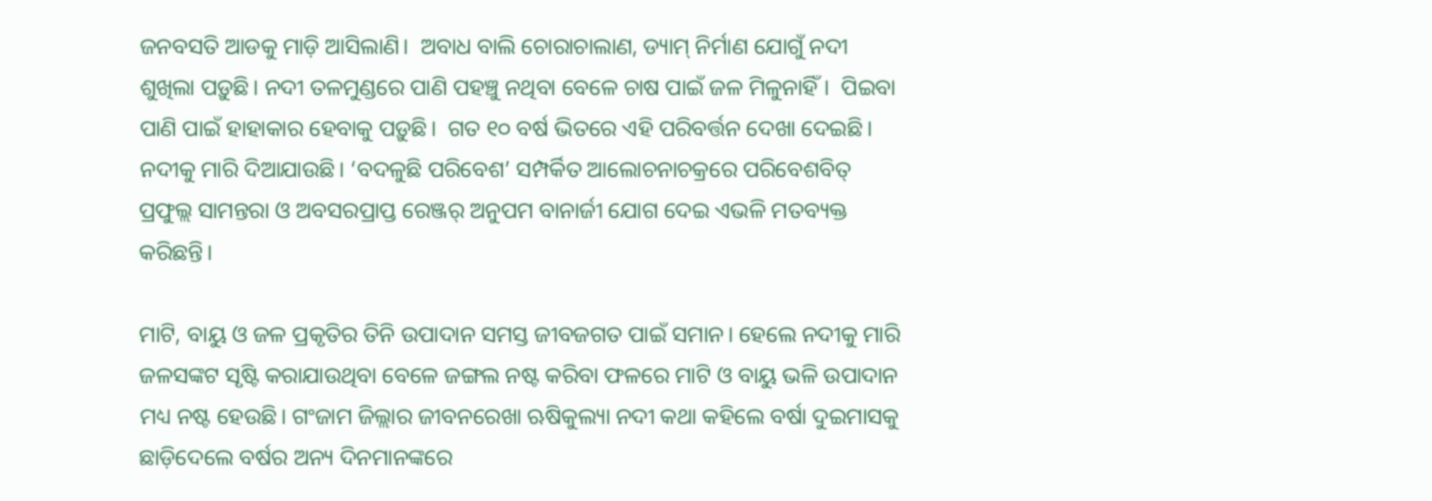ଜନବସତି ଆଡକୁ ମାଡ଼ି ଆସିଲାଣି।  ଅବାଧ ବାଲି ଚୋରାଚାଲାଣ, ଡ୍ୟାମ୍‌ ନିର୍ମାଣ ଯୋଗୁଁ ନଦୀ ଶୁଖିଲା ପଡ଼ୁଛି। ନଦୀ ତଳମୁଣ୍ଡରେ ପାଣି ପହଞ୍ଚୁ ନଥିବା ବେଳେ ଚାଷ ପାଇଁ ଜଳ ମିଳୁନାହିଁ।  ପିଇବା ପାଣି ପାଇଁ ହାହାକାର ହେବାକୁ ପଡ଼ୁଛି।  ଗତ ୧୦ ବର୍ଷ ଭିତରେ ଏହି ପରିବର୍ତ୍ତନ ଦେଖା ଦେଇଛି। ନଦୀକୁ ମାରି ଦିଆଯାଉଛି। ‘ବଦଳୁଛି ପରିବେଶ’ ସମ୍ପର୍କିତ ଆଲୋଚନାଚକ୍ରରେ ପରିବେଶବିତ୍‌ ପ୍ରଫୁଲ୍ଲ ସାମନ୍ତରା ଓ ଅବସରପ୍ରାପ୍ତ ରେଞ୍ଜର୍‌ ଅନୁପମ ବାନାର୍ଜୀ ଯୋଗ ଦେଇ ଏଭଳି ମତବ୍ୟକ୍ତ କରିଛନ୍ତି।

ମାଟି, ବାୟୁ ଓ ଜଳ ପ୍ରକୃତିର ତିନି ଉପାଦାନ ସମସ୍ତ ଜୀବଜଗତ ପାଇଁ ସମାନ। ହେଲେ ନଦୀକୁ ମାରି ଜଳସଙ୍କଟ ସୃଷ୍ଟି କରାଯାଉଥିବା ବେଳେ ଜଙ୍ଗଲ ନଷ୍ଟ କରିବା ଫଳରେ ମାଟି ଓ ବାୟୁ ଭଳି ଉପାଦାନ ମଧ୍ୟ ନଷ୍ଟ ହେଉଛି। ଗଂଜାମ ଜିଲ୍ଲାର ଜୀବନରେଖା ଋଷିକୁଲ୍ୟା ନଦୀ କଥା କହିଲେ ବର୍ଷା ଦୁଇମାସକୁ ଛାଡ଼ିଦେଲେ ବର୍ଷର ଅନ୍ୟ ଦିନମାନଙ୍କରେ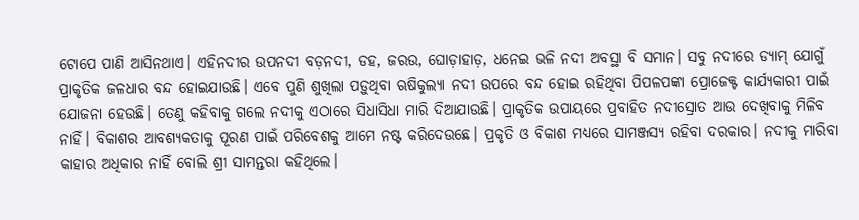ଟୋପେ ପାଣି ଆସିନଥାଏ। ଏହିନଦୀର ଉପନଦୀ ବଡ଼ନଦୀ, ଡହ, ଜରଉ, ଘୋଡ଼ାହାଡ଼, ଧନେଇ ଭଳି ନଦୀ ଅବସ୍ଥା ବି ସମାନ। ସବୁ ନଦୀରେ ଡ୍ୟାମ୍‌ ଯୋଗୁଁ ପ୍ରାକୃତିକ ଜଳଧାର ବନ୍ଦ ହୋଇଯାଉଛି। ଏବେ ପୁଣି ଶୁଖିଲା ପଡ଼ୁଥିବା ଋଷିକୁଲ୍ୟା ନଦୀ ଉପରେ ବନ୍ଦ ହୋଇ ରହିଥିବା ପିପଳପଙ୍କା ପ୍ରୋଜେକ୍ଟ କାର୍ଯ୍ୟକାରୀ ପାଇଁ ଯୋଜନା ହେଉଛି। ତେଣୁ କହିବାକୁ ଗଲେ ନଦୀକୁ ଏଠାରେ ସିଧାସିଧା ମାରି ଦିଆଯାଉଛି। ପ୍ରାକୃତିକ ଉପାୟରେ ପ୍ରବାହିତ ନଦୀସ୍ରୋତ ଆଉ ଦେଖିବାକୁ ମିଳିବ ନାହିଁ। ବିକାଶର ଆବଶ୍ୟକତାକୁ ପୂରଣ ପାଇଁ ପରିବେଶକୁ ଆମେ ନଷ୍ଟ କରିଦେଉଛେ। ପ୍ରକୃତି ଓ ବିକାଶ ମଧ୍ୟରେ ସାମଞ୍ଜସ୍ୟ ରହିବା ଦରକାର। ନଦୀକୁ ମାରିବା କାହାର ଅଧିକାର ନାହିଁ ବୋଲି ‌ଶ୍ରୀ ସାମନ୍ତରା କହିଥିଲେ।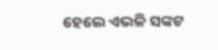ହେଲେ ଏଭଳି ସଙ୍କଟ‌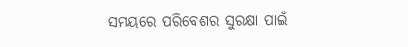ସମୟରେ ପରିବେଶର ସୁରକ୍ଷା ପାଇଁ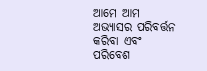ଆମେ ଆମ ଅଭ୍ୟାସର ପରିବର୍ତ୍ତନ କରିବା ଏବଂ ପରିବେଶ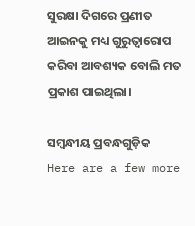ସୁରକ୍ଷା ଦିଗରେ ପ୍ରଣୀତ ଆଇନକୁ ମଧ୍ୟ ଗୁରୁତ୍ବାରୋପ କରିବା ଆବଶ୍ୟକ ବୋଲି ମତ ପ୍ରକାଶ ପାଇଥିଲା।

ସମ୍ବନ୍ଧୀୟ ପ୍ରବନ୍ଧଗୁଡ଼ିକ
Here are a few more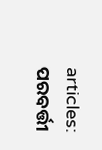articles:
ପରବର୍ତ୍ତୀ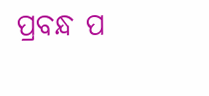ପ୍ରବନ୍ଧ ପ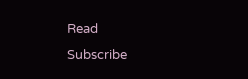Read
Subscribe